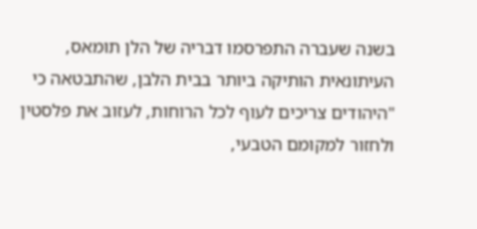בשנה שעברה התפרסמו דבריה של הלן תומאס, העיתונאית הותיקה ביותר בבית הלבן, שהתבטאה כי "היהודים צריכים לעוף לכל הרוחות, לעזוב את פלסטין ולחזור למקומם הטבעי,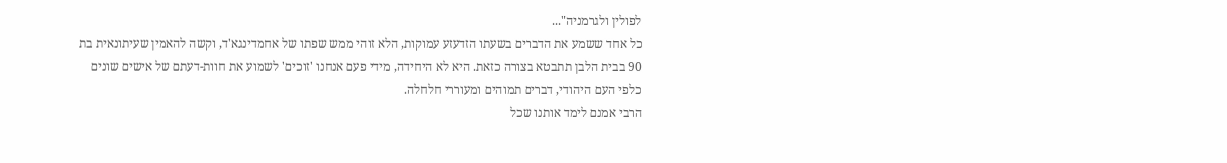לפולין ולגרמניה"...
כל אחד ששמע את הדברים בשעתו הזדעזע עמוקות, הלא זוהי ממש שפתו של אחמדינגא'ד, וקשה להאמין שעיתונאית בת 90 בבית הלבן תתבטא בצורה כזאת. היא לא היחידה, מידי פעם אנחנו 'זוכים' לשמוע את חוות-דעתם של אישים שונים כלפי העם היהודי, דברים תמוהים ומעוררי חלחלה.
הרבי אמנם לימד אותנו שכל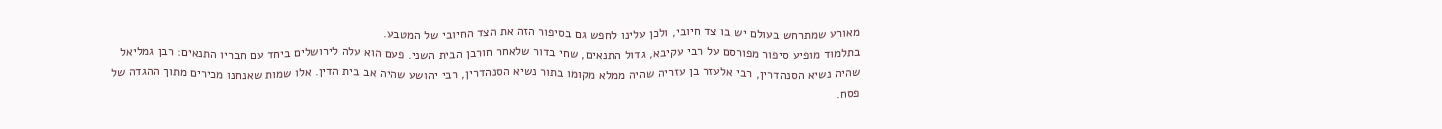מאורע שמתרחש בעולם יש בו צד חיובי, ולכן עלינו לחפש גם בסיפור הזה את הצד החיובי של המטבע.
בתלמוד מופיע סיפור מפורסם על רבי עקיבא, גדול התנאים, שחי בדור שלאחר חורבן הבית השני. פעם הוא עלה לירושלים ביחד עם חבריו התנאים: רבן גמליאל שהיה נשיא הסנהדרין, רבי אלעזר בן עזריה שהיה ממלא מקומו בתור נשיא הסנהדרין, רבי יהושע שהיה אב בית הדין. אלו שמות שאנחנו מכירים מתוך ההגדה של פסח.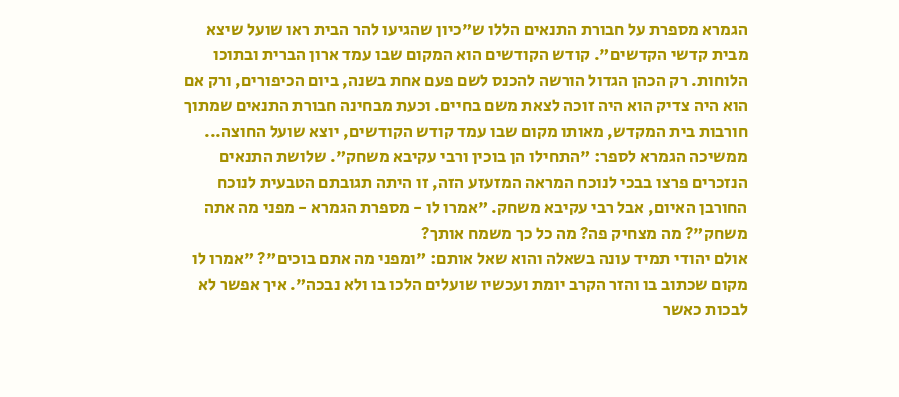הגמרא מספרת על חבורת התנאים הללו ש"כיון שהגיעו להר הבית ראו שועל שיצא מבית קדשי הקדשים". קודש הקודשים הוא המקום שבו עמד ארון הברית ובתוכו הלוחות. רק הכהן הגדול הורשה להכנס לשם פעם אחת בשנה, ביום הכיפורים, ורק אם הוא היה צדיק הוא היה זוכה לצאת משם בחיים. וכעת מבחינה חבורת התנאים שמתוך חורבות בית המקדש, מאותו מקום שבו עמד קודש הקודשים, יוצא שועל החוצה...
ממשיכה הגמרא לספר: "התחילו הן בוכין ורבי עקיבא משחק". שלושת התנאים הנזכרים פרצו בבכי לנוכח המראה המזעזע הזה, זו היתה תגובתם הטבעית לנוכח החורבן האיום, אבל רבי עקיבא משחק. "אמרו לו - מספרת הגמרא - מפני מה אתה משחק"? מה מצחיק פה? מה כל כך משמח אותך?
אולם יהודי תמיד עונה בשאלה והוא שאל אותם: "ומפני מה אתם בוכים"? "אמרו לו מקום שכתוב בו והזר הקרב יומת ועכשיו שועלים הלכו בו ולא נבכה". איך אפשר לא לבכות כאשר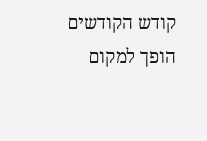קודש הקודשים הופך למקום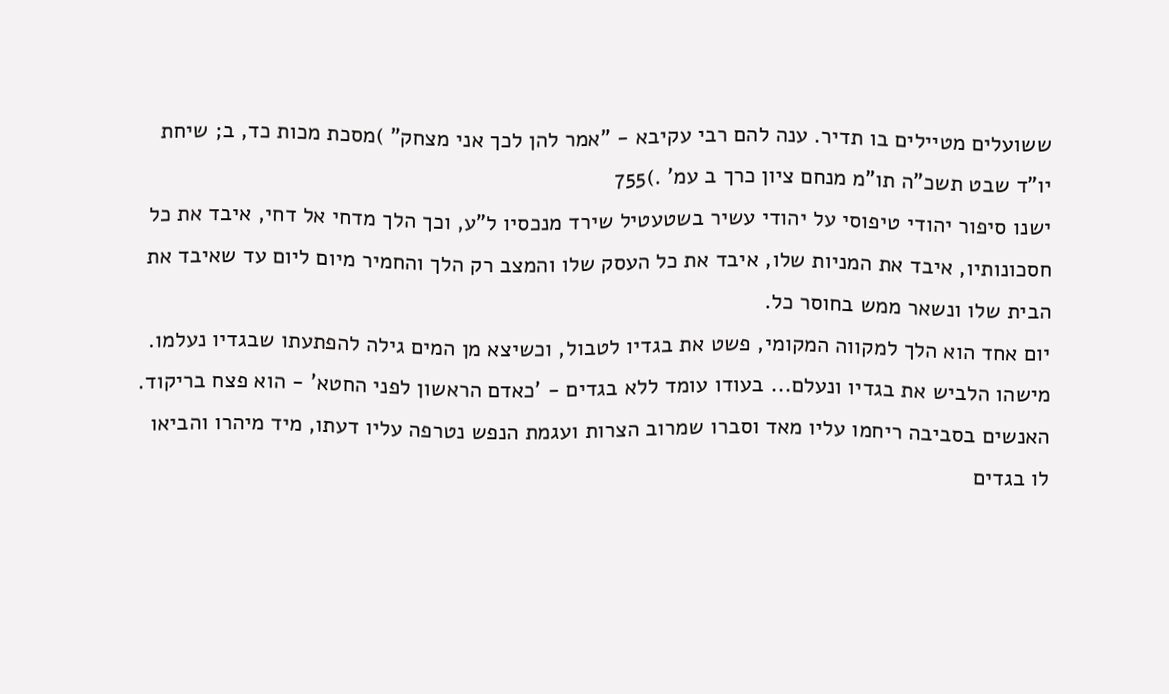ששועלים מטיילים בו תדיר. ענה להם רבי עקיבא - "אמר להן לכך אני מצחק" )מסכת מכות כד, ב; שיחת יו"ד שבט תשכ"ה תו"מ מנחם ציון כרך ב עמ' .)755
ישנו סיפור יהודי טיפוסי על יהודי עשיר בשטעטיל שירד מנכסיו ל"ע, וכך הלך מדחי אל דחי, איבד את כל חסכונותיו, איבד את המניות שלו, איבד את כל העסק שלו והמצב רק הלך והחמיר מיום ליום עד שאיבד את הבית שלו ונשאר ממש בחוסר כל.
יום אחד הוא הלך למקווה המקומי, פשט את בגדיו לטבול, וכשיצא מן המים גילה להפתעתו שבגדיו נעלמו. מישהו הלביש את בגדיו ונעלם... בעודו עומד ללא בגדים - 'כאדם הראשון לפני החטא' - הוא פצח בריקוד. האנשים בסביבה ריחמו עליו מאד וסברו שמרוב הצרות ועגמת הנפש נטרפה עליו דעתו, מיד מיהרו והביאו לו בגדים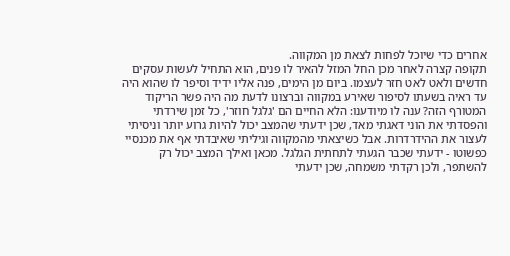אחרים כדי שיוכל לפחות לצאת מן המקווה.
תקופה קצרה לאחר מכן החל המזל להאיר לו פנים, הוא התחיל לעשות עסקים חדשים ולאט לאט חזר לעצמו. ביום מן הימים, פנה אליו ידיד וסיפר לו שהוא היה עד ראיה בשעתו לסיפור שאירע במקווה וברצונו לדעת מה היה פשר הריקוד המטורף הזה? ענה לו מיודענו: הלא החיים הם 'גלגל חוזר', כל זמן שירדתי והפסדתי את הוני דאגתי מאד, שכן ידעתי שהמצב יכול להיות גרוע יותר וניסיתי לעצור את ההידרדרות. אבל כשיצאתי מהמקווה וגיליתי שאיבדתי אף את מכנסיי כפשוטו - ידעתי שכבר הגעתי לתחתית הגלגל. מכאן ואילך המצב יכול רק להשתפר, ולכן רקדתי משמחה, שכן ידעתי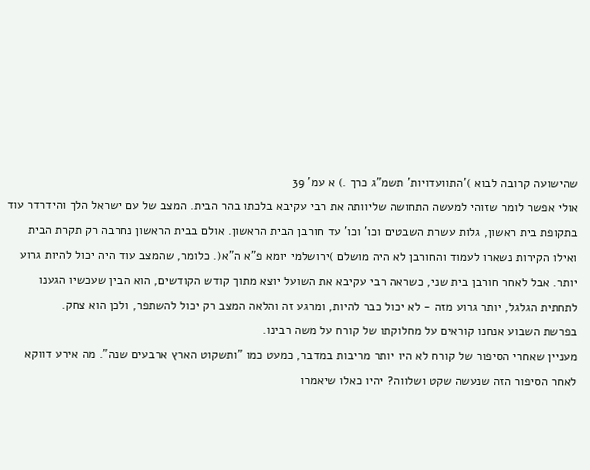שהישועה קרובה לבוא )'התוועדויות' תשמ"ג כרך .) א עמ' 39
אולי אפשר לומר שזוהי למעשה התחושה שליוותה את רבי עקיבא בלכתו בהר הבית. המצב של עם ישראל הלך והידרדר עוד בתקופת בית ראשון, גלות עשרת השבטים וכו' וכו' עד חורבן הבית הראשון. אולם בבית הראשון נחרבה רק תקרת הבית ואילו הקירות נשארו לעמוד והחורבן לא היה מושלם )ירושלמי יומא פ"א ה"א(. כלומר, שהמצב עוד היה יכול להיות גרוע יותר. אבל לאחר חורבן בית שני, כשראה רבי עקיבא את השועל יוצא מתוך קודש הקודשים, הוא הבין שעכשיו הגענו לתחתית הגלגל, יותר גרוע מזה - לא יכול כבר להיות, ומרגע זה והלאה המצב רק יכול להשתפר, ולכן הוא צחק.
בפרשת השבוע אנחנו קוראים על מחלוקתו של קורח על משה רבינו.
מעניין שאחרי הסיפור של קורח לא היו יותר מריבות במדבר, כמעט כמו "ותשקוט הארץ ארבעים שנה". מה אירע דווקא לאחר הסיפור הזה שנעשה שקט ושלווה? יהיו כאלו שיאמרו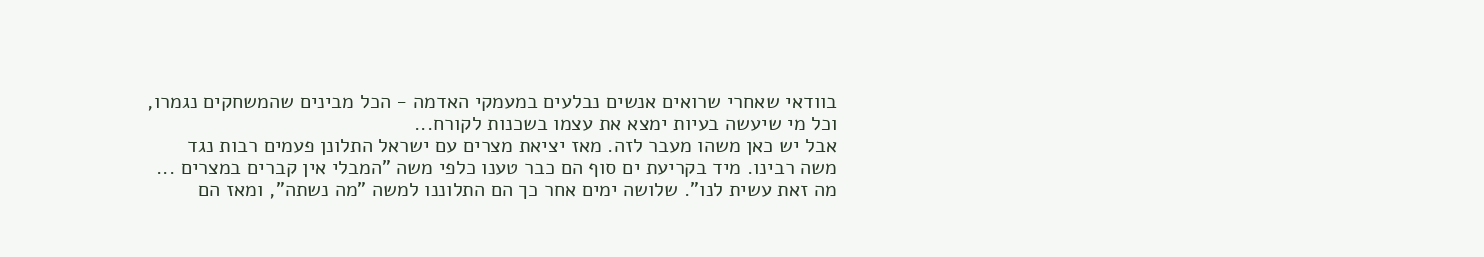בוודאי שאחרי שרואים אנשים נבלעים במעמקי האדמה - הכל מבינים שהמשחקים נגמרו, וכל מי שיעשה בעיות ימצא את עצמו בשכנות לקורח...
אבל יש כאן משהו מעבר לזה. מאז יציאת מצרים עם ישראל התלונן פעמים רבות נגד משה רבינו. מיד בקריעת ים סוף הם כבר טענו כלפי משה "המבלי אין קברים במצרים ... מה זאת עשית לנו". שלושה ימים אחר כך הם התלוננו למשה "מה נשתה", ומאז הם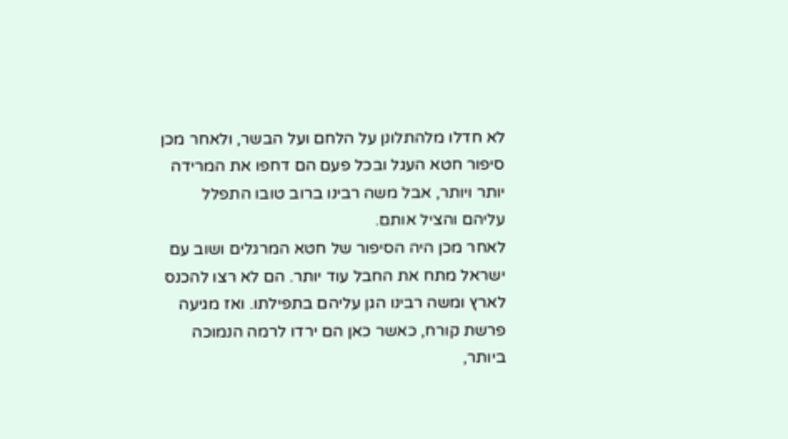לא חדלו מלהתלונן על הלחם ועל הבשר, ולאחר מכן סיפור חטא העגל ובכל פעם הם דחפו את המרידה יותר ויותר, אבל משה רבינו ברוב טובו התפלל עליהם והציל אותם.
לאחר מכן היה הסיפור של חטא המרגלים ושוב עם ישראל מתח את החבל עוד יותר. הם לא רצו להכנס לארץ ומשה רבינו הגן עליהם בתפילתו. ואז מגיעה פרשת קורח, כאשר כאן הם ירדו לרמה הנמוכה ביותר,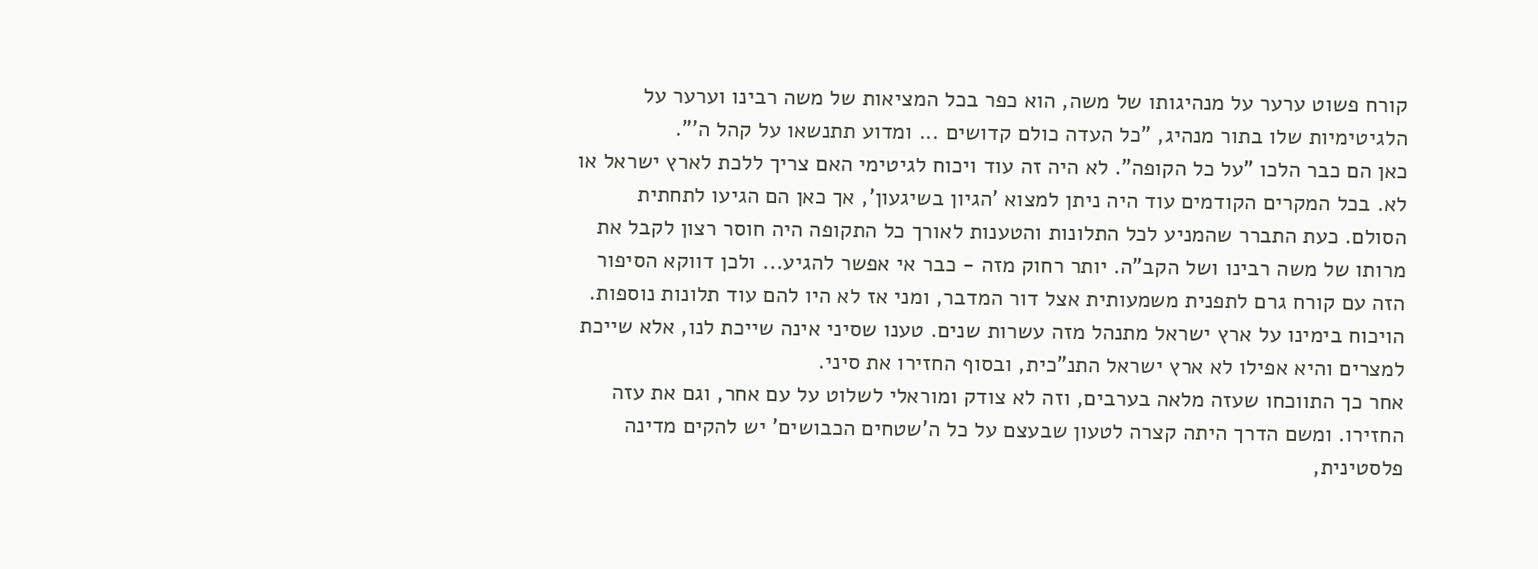קורח פשוט ערער על מנהיגותו של משה, הוא כפר בכל המציאות של משה רבינו וערער על הלגיטימיות שלו בתור מנהיג, "כל העדה כולם קדושים ... ומדוע תתנשאו על קהל ה'".
כאן הם כבר הלכו "על כל הקופה". לא היה זה עוד ויכוח לגיטימי האם צריך ללכת לארץ ישראל או לא. בכל המקרים הקודמים עוד היה ניתן למצוא 'הגיון בשיגעון', אך כאן הם הגיעו לתחתית הסולם. כעת התברר שהמניע לכל התלונות והטענות לאורך כל התקופה היה חוסר רצון לקבל את מרותו של משה רבינו ושל הקב"ה. יותר רחוק מזה - כבר אי אפשר להגיע... ולכן דווקא הסיפור הזה עם קורח גרם לתפנית משמעותית אצל דור המדבר, ומני אז לא היו להם עוד תלונות נוספות.
הויכוח בימינו על ארץ ישראל מתנהל מזה עשרות שנים. טענו שסיני אינה שייכת לנו, אלא שייכת למצרים והיא אפילו לא ארץ ישראל התנ"כית, ובסוף החזירו את סיני.
אחר כך התווכחו שעזה מלאה בערבים, וזה לא צודק ומוראלי לשלוט על עם אחר, וגם את עזה החזירו. ומשם הדרך היתה קצרה לטעון שבעצם על כל ה'שטחים הכבושים' יש להקים מדינה פלסטינית,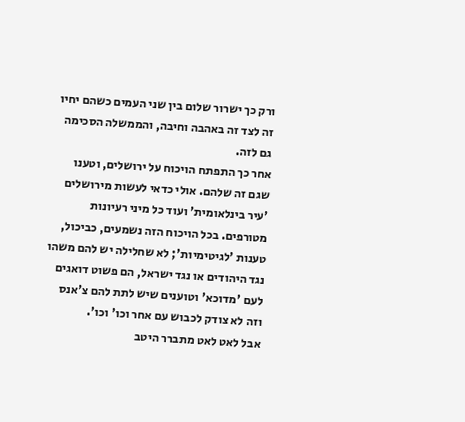ורק כך ישרור שלום בין שני העמים כשהם יחיו זה לצד זה באהבה וחיבה, והממשלה הסכימה גם לזה.
אחר כך התפתח הויכוח על ירושלים, וטענו שגם זה שלהם. אולי כדאי לעשות מירושלים 'עיר בינלאומית' ועוד כל מיני רעיונות מטורפים. בכל הויכוח הזה נשמעים, כביכול, טענות 'לגיטימיות'; לא שחלילה יש להם משהו נגד היהודים או נגד ישראל, הם פשוט דואגים לעם 'מדוכא' וטוענים שיש לתת להם צ'אנס וזה לא צודק לכבוש עם אחר וכו' וכו'.
אבל לאט לאט מתברר היטב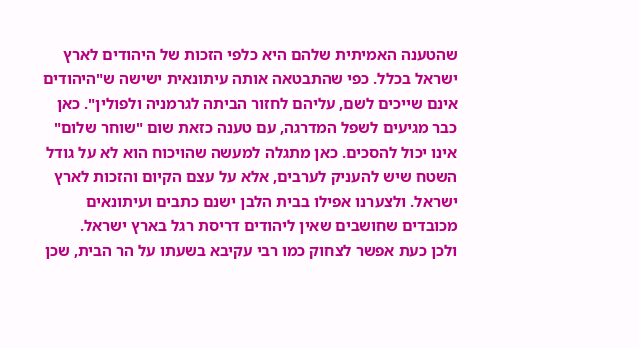שהטענה האמיתית שלהם היא כלפי הזכות של היהודים לארץ ישראל בכלל. כפי שהתבטאה אותה עיתונאית ישישה ש"היהודים אינם שייכים לשם, עליהם לחזור הביתה לגרמניה ולפולין". כאן כבר מגיעים לשפל המדרגה, עם טענה כזאת שום "שוחר שלום" אינו יכול להסכים. כאן מתגלה למעשה שהויכוח הוא לא על גודל השטח שיש להעניק לערבים, אלא על עצם הקיום והזכות לארץ ישראל. ולצערנו אפילו בבית הלבן ישנם כתבים ועיתונאים מכובדים שחושבים שאין ליהודים דריסת רגל בארץ ישראל.
ולכן כעת אפשר לצחוק כמו רבי עקיבא בשעתו על הר הבית, שכן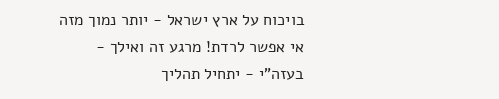בויכוח על ארץ ישראל - יותר נמוך מזה אי אפשר לרדת! מרגע זה ואילך - בעזה"י - יתחיל תהליך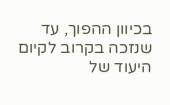בכיוון ההפוך, עד שנזכה בקרוב לקיום היעוד של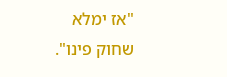"אז ימלא שחוק פינו".